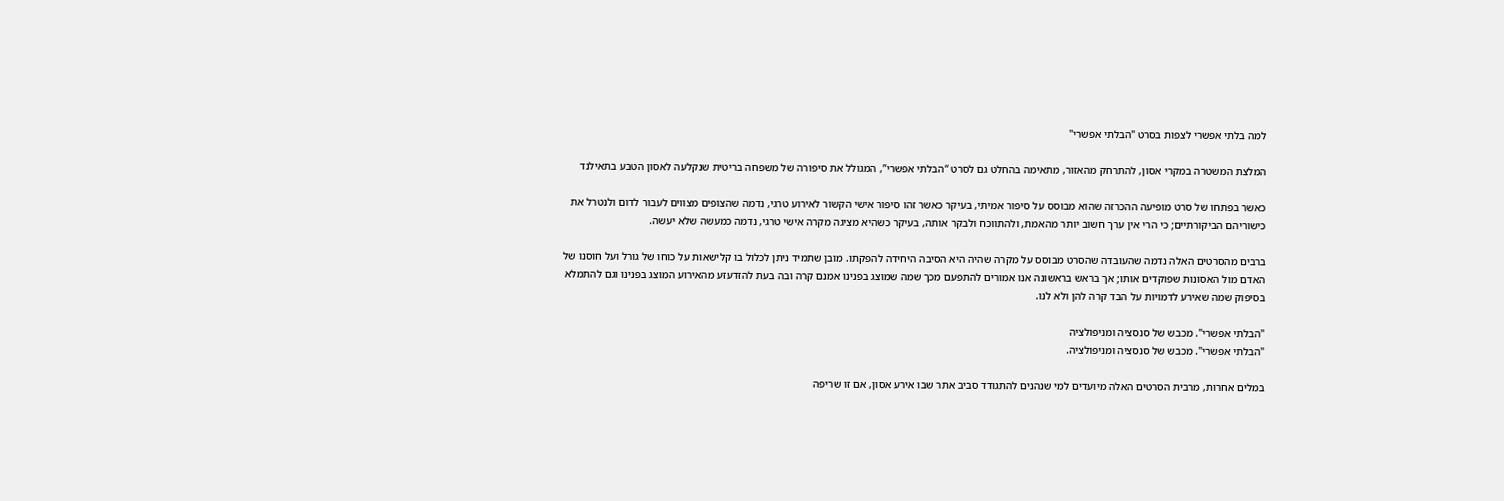למה בלתי אפשרי לצפות בסרט "הבלתי אפשרי"

המלצת המשטרה במקרי אסון, להתרחק מהאזור, מתאימה בהחלט גם לסרט “הבלתי אפשרי”, המגולל את סיפורה של משפחה בריטית שנקלעה לאסון הטבע בתאילנד

כאשר בפתחו של סרט מופיעה ההכרזה שהוא מבוסס על סיפור אמיתי, בעיקר כאשר זהו סיפור אישי הקשור לאירוע טרגי, נדמה שהצופים מצווים לעבור לדום ולנטרל את כישוריהם הביקורתיים; כי הרי אין ערך חשוב יותר מהאמת, ולהתווכח ולבקר אותה, בעיקר כשהיא מציגה מקרה אישי טרגי, נדמה כמעשה שלא יעשה.

ברבים מהסרטים האלה נדמה שהעובדה שהסרט מבוסס על מקרה שהיה היא הסיבה היחידה להפקתו. מובן שתמיד ניתן לכלול בו קלישאות על כוחו של גורל ועל חוסנו של האדם מול האסונות שפוקדים אותו; אך בראש בראשונה אנו אמורים להתפעם מכך שמה שמוצג בפנינו אמנם קרה ובה בעת להזדעזע מהאירוע המוצג בפנינו וגם להתמלא בסיפוק שמה שאירע לדמויות על הבד קרה להן ולא לנו.

"הבלתי אפשרי". מכבש של סנסציה ומניפולציה
"הבלתי אפשרי". מכבש של סנסציה ומניפולציה.

במלים אחרות, מרבית הסרטים האלה מיועדים למי שנהנים להתגודד סביב אתר שבו אירע אסון, אם זו שריפה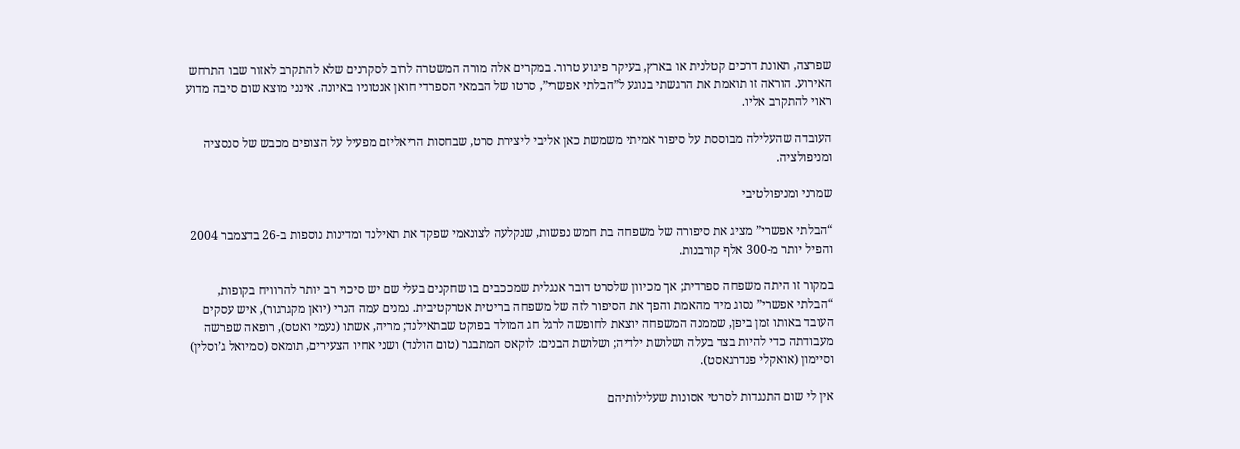שפרצה, תאונת דרכים קטלנית או בארץ, בעיקר פיגוע טרור. במקרים אלה מורה המשטרה לרוב לסקרנים שלא להתקרב לאזור שבו התרחש האירוע. הוראה זו תואמת את הרגשתי בנוגע ל”הבלתי אפשרי”, סרטו של הבמאי הספרדי חואן אנטוניו באיונה. אינני מוצא שום סיבה מדוע ראוי להתקרב אליו.

העובדה שהעלילה מבוססת על סיפור אמיתי משמשת כאן אליבי ליצירת סרט, שבחסות הריאליזם מפעיל על הצופים מכבש של סנסציה ומניפולציה.

שמרני ומניפולטיבי

“הבלתי אפשרי” מציג את סיפורה של משפחה בת חמש נפשות, שנקלעה לצונאמי שפקד את תאילנד ומדינות נוספות ב-26 בדצמבר 2004 והפיל יותר מ-300 אלף קורבנות.

במקור זו היתה משפחה ספרדית; אך מכיוון שלסרט דובר אנגלית שמככבים בו שחקנים בעלי שם יש סיכוי רב יותר להרוויח בקופות, “הבלתי אפשרי” נסוג מיד מהאמת והפך את הסיפור לזה של משפחה בריטית אטרקטיבית. נמנים עמה הנרי (יואן מקגרגור), איש עסקים העובד באותו זמן ביפן, שממנה המשפחה יוצאת לחופשה לרגל חג המולד בפוקט שבתאילנד; מריה, אשתו (נעמי ואטס), רופאה שפרשה מעבודתה כדי להיות בצד בעלה ושלושת ילדיה; ושלושת הבנים: לוקאס המתבגר (טום הולנד) ושני אחיו הצעירים, תומאס (סמיואל ג’וסלין) וסיימון (אואקלי פנדרגאסט).

אין לי שום התנגדות לסרטי אסונות שעלילותיהם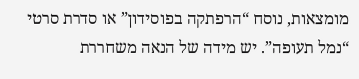מומצאות, נוסח “הרפתקה בפוסידון” או סדרת סרטי “נמל תעופה”. יש מידה של הנאה משחררת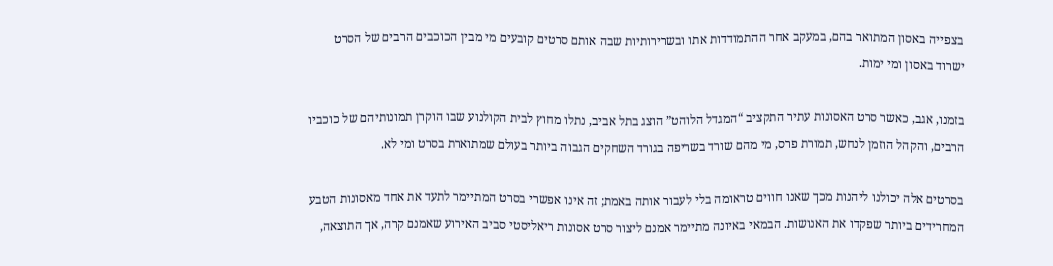בצפייה באסון המתואר בהם, במעקב אחר ההתמודדות אתו ובשרירותיות שבה אותם סרטים קובעים מי מבין הכוכבים הרבים של הסרט ישרוד באסון ומי ימות.

בזמנו, אגב, כאשר סרט האסונות עתיר התקציב “המגדל הלוהט” הוצג בתל אביב, נתלו מחוץ לבית הקולנוע שבו הוקרן תמונותיהם של כוכביו הרבים, והקהל הוזמן לנחש, תמורת פרס, מי מהם שורד בשריפה בגורד השחקים הגבוה ביותר בעולם שמתוארת בסרט ומי לא.

בסרטים אלה יכולנו ליהנות מכך שאנו חווים טראומה בלי לעבור אותה באמת; זה אינו אפשרי בסרט המתיימר לתעד את אחד מאסונות הטבע המחרידים ביותר שפקדו את האנושות. הבמאי באיונה מתיימר אמנם ליצור סרט אסונות ריאליסטי סביב האירוע שאמנם קרה, אך התוצאה,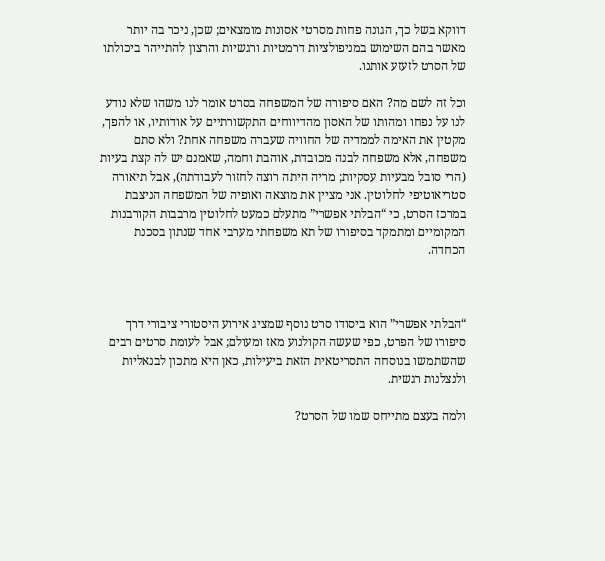דווקא בשל כך, הגונה פחות מסרטי אסונות מומצאים; שכן, ניכר בה יותר מאשר בהם השימוש במניפולציות דרמטיות ורגשיות והרצון להתייהר ביכולתו של הסרט לזעזע אותנו.

וכל זה לשם מה? האם סיפורה של המשפחה בסרט אומר לנו משהו שלא נודע לנו על נפחו ומהותו של האסון מהדיווחים התקשורתיים על אודותיו, או להפך, מקטין את האימה לממדיה של החוויה שעברה משפחה אחת? ולא סתם משפחה, אלא משפחה לבנה מכובדת, אוהבת וחמה, שאמנם יש לה קצת בעיות (הרי סובל מבעיות עסקיות; מריה היתה רוצה לחזור לעבודתה), אבל תיאורה סטריאוטיפי לחלוטין. אני מציין את מוצאה ואופיה של המשפחה הניצבת במרכז הסרט, כי “הבלתי אפשרי” מתעלם כמעט לחלוטין מרבבות הקורבנות המקומיים ומתמקד בסיפורו של תא משפחתי מערבי אחד שנתון בסכנת הכחדה.



“הבלתי אפשרי” הוא ביסודו סרט נוסף שמציג אירוע היסטורי ציבורי דרך סיפורו של הפרט, כפי שעשה הקולנוע מאז ומעולם; אבל לעומת סרטים רבים שהשתמשו בנוסחה התסריטאית הזאת ביעילות, כאן היא מתכון לבנאליות ולנצלנות רגשית.

ולמה בעצם מתייחס שמו של הסרט?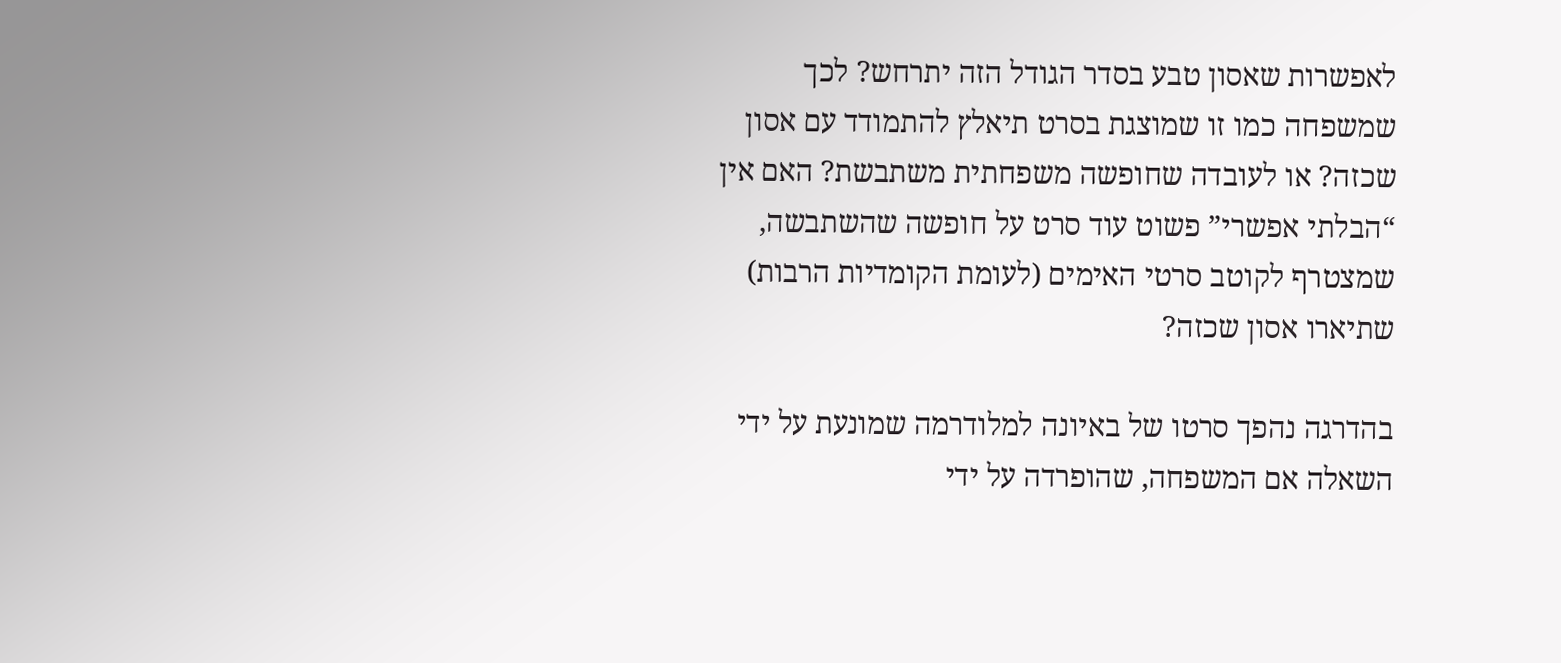לאפשרות שאסון טבע בסדר הגודל הזה יתרחש? לכך שמשפחה כמו זו שמוצגת בסרט תיאלץ להתמודד עם אסון שכזה? או לעובדה שחופשה משפחתית משתבשת? האם אין “הבלתי אפשרי” פשוט עוד סרט על חופשה שהשתבשה, שמצטרף לקוטב סרטי האימים (לעומת הקומדיות הרבות) שתיארו אסון שכזה?

בהדרגה נהפך סרטו של באיונה למלודרמה שמונעת על ידי השאלה אם המשפחה, שהופרדה על ידי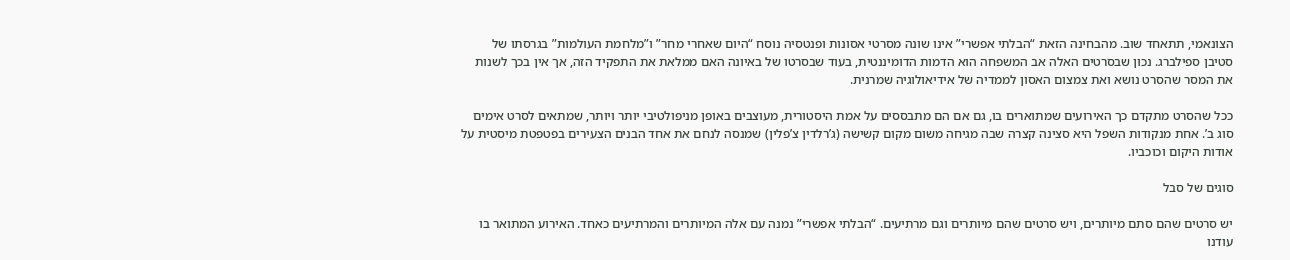הצונאמי, תתאחד שוב. מהבחינה הזאת “הבלתי אפשרי” אינו שונה מסרטי אסונות ופנטסיה נוסח “היום שאחרי מחר” ו”מלחמת העולמות” בגרסתו של סטיבן ספילברג. נכון שבסרטים האלה אב המשפחה הוא הדמות הדומיננטית, בעוד שבסרטו של באיונה האם ממלאת את התפקיד הזה, אך אין בכך לשנות את המסר שהסרט נושא ואת צמצום האסון לממדיה של אידיאולוגיה שמרנית.

ככל שהסרט מתקדם כך האירועים שמתוארים בו, גם אם הם מתבססים על אמת היסטורית, מעוצבים באופן מניפולטיבי יותר ויותר, שמתאים לסרט אימים סוג ב’. אחת מנקודות השפל היא סצינה קצרה שבה מגיחה משום מקום קשישה (ג’רלדין צ’פלין) שמנסה לנחם את אחד הבנים הצעירים בפטפטת מיסטית על אודות היקום וכוכביו.

סוגים של סבל

יש סרטים שהם סתם מיותרים, ויש סרטים שהם מיותרים וגם מרתיעים. “הבלתי אפשרי” נמנה עם אלה המיותרים והמרתיעים כאחד. האירוע המתואר בו עודנו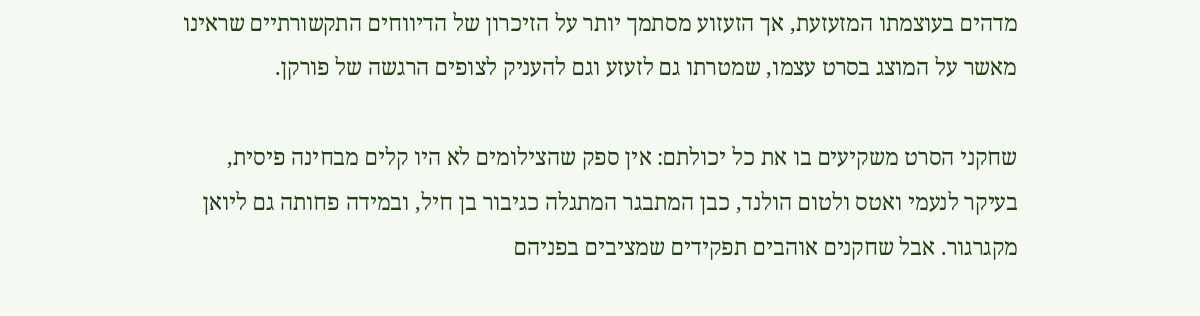מדהים בעוצמתו המזעזעת, אך הזעזוע מסתמך יותר על הזיכרון של הדיווחים התקשורתיים שראינו מאשר על המוצג בסרט עצמו, שמטרתו גם לזעזע וגם להעניק לצופים הרגשה של פורקן.

שחקני הסרט משקיעים בו את כל יכולתם: אין ספק שהצילומים לא היו קלים מבחינה פיסית, בעיקר לנעמי ואטס ולטום הולנד, כבן המתבגר המתגלה כגיבור בן חיל, ובמידה פחותה גם ליואן מקגרגור. אבל שחקנים אוהבים תפקידים שמציבים בפניהם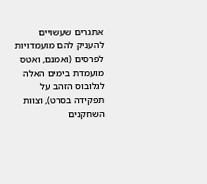אתגרים שעשויים להעניק להם מועמדויות לפרסים (ואמנם, ואטס מועמדת בימים האלה לגלובוס הזהב על תפקידה בסרט), וצוות השחקנים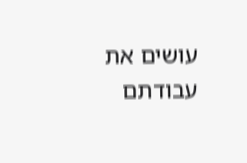עושים את עבודתם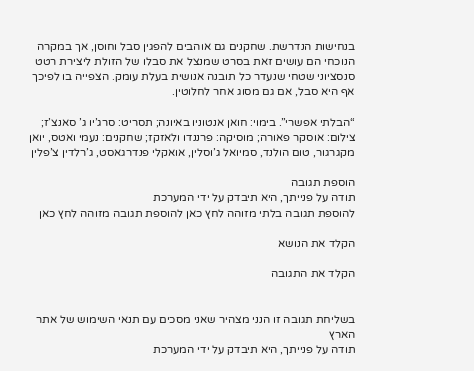בנחישות הנדרשת. שחקנים גם אוהבים להפגין סבל וחוסן, אך במקרה הנוכחי הם עושים זאת בסרט שמנצל את סבלו של הזולת ליצירת רטט סנסציוני שטחי שנעדר כל תובנה אנושית בעלת עומק. הצפייה בו לפיכך אף היא סבל, אם גם מסוג אחר לחלוטין.

“הבלתי אפשרי”. בימוי: חואן אנטוניו באיונה; תסריט: סרג’יו ג’ סאנצ’ז; צילום: אוסקר פאורה; מוסיקה: פרננדו ולאזקז; שחקנים: נעמי ואטס, יואן מקגרגור, טום הולנד, סמיואל ג’וסלין, אואקלי פנדרגאסט, ג’רלדין צ’פלין

הוספת תגובה
תודה על פנייתך, היא תיבדק על ידי המערכת
להוספת תגובה בלתי מזוהה לחץ כאן להוספת תגובה מזוהה לחץ כאן

הקלד את הנושא

הקלד את התגובה


בשליחת תגובה זו הנני מצהיר שאני מסכים עם תנאי השימוש של אתר הארץ
תודה על פנייתך, היא תיבדק על ידי המערכת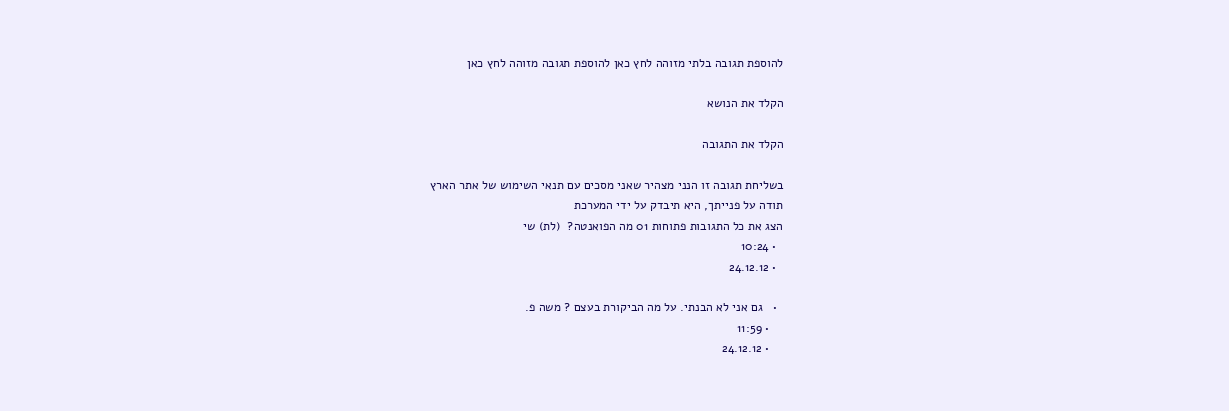להוספת תגובה בלתי מזוהה לחץ כאן להוספת תגובה מזוהה לחץ כאן

הקלד את הנושא

הקלד את התגובה

בשליחת תגובה זו הנני מצהיר שאני מסכים עם תנאי השימוש של אתר הארץ
תודה על פנייתך, היא תיבדק על ידי המערכת
הצג את כל התגובות פתוחות 01 מה הפואנטה?  (לת) שי
  • 10:24
  • 24.12.12

  •   גם אני לא הבנתי. על מה הביקורת בעצם ? משה פ.
    • 11:59
    • 24.12.12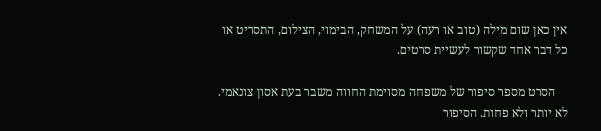אין כאן שום מילה (טוב או רעה) על המשחק, הבימוי, הצילום, התסריט או כל דבר אחד שקשור לעשיית סרטים.

    הסרט מספר סיפור של משפחה מסוימת החווה משבר בעת אסון צונאמי. לא יותר ולא פחות. הסיפור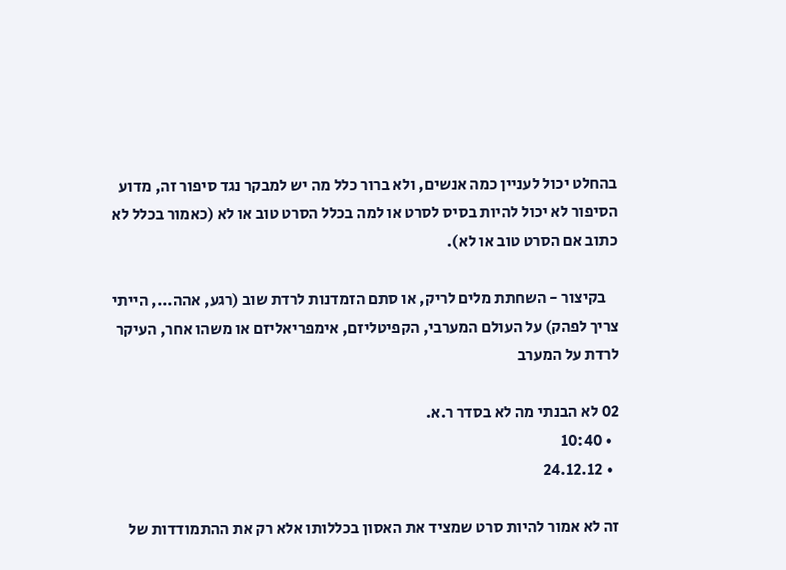בהחלט יכול לעניין כמה אנשים, ולא ברור כלל מה יש למבקר נגד סיפור זה, מדוע הסיפור לא יכול להיות בסיס לסרט או למה בכלל הסרט טוב או לא (כאמור בכלל לא כתוב אם הסרט טוב או לא).

    בקיצור - השחתת מלים לריק, או סתם הזמדנות לרדת שוב (רגע, אהה..., הייתי צריך לפהק) על העולם המערבי, הקפיטליזם, אימפריאליזם או משהו אחר, העיקר לרדת על המערב

02 לא הבנתי מה לא בסדר ר.א.
  • 10:40
  • 24.12.12

זה לא אמור להיות סרט שמציד את האסון בכללותו אלא רק את ההתמודדות של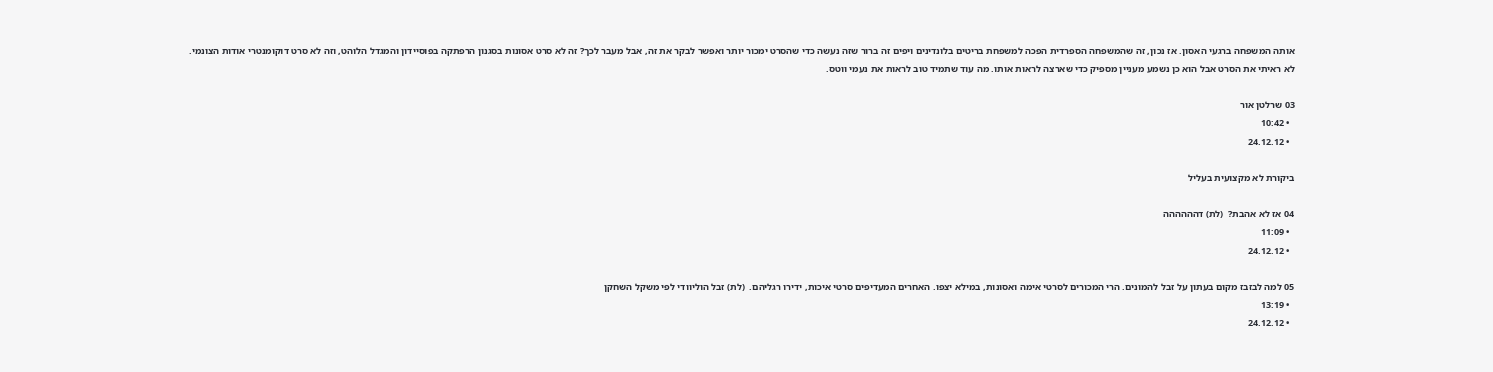אותה המשפחה ברגעי האסון. אז נכון, זה שהמשפחה הספרדית הפכה למשפחת בריטים בלונדינים ויפים זה ברור שזה נעשה כדי שהסרט ימכור יותר ואפשר לבקר את זה, אבל מעבר לכך? זה לא סרט אסונות בסגנון הרפתקה בפוסיידון והמגדל הלוהט, וזה לא סרט דוקומנטרי אודות הצונמי.
לא ראיתי את הסרט אבל הוא כן נשמע מעניין מספיק כדי שארצה לראות אותו. מה עוד שתמיד טוב לראות את נעמי ווטס.

03 שרלטן אור
  • 10:42
  • 24.12.12

ביקורת לא מקצועית בעליל

04 אז לא אהבת?  (לת) דהההההה
  • 11:09
  • 24.12.12

05 למה לבזבז מקום בעתון על זבל להמונים. הרי המכורים לסרטי אימה ואסונות, במילא יצפו. האחרים המעדיפים סרטי איכות, ידירו רגליהם.  (לת) זבל הוליוודי לפי משקל השחקן
  • 13:19
  • 24.12.12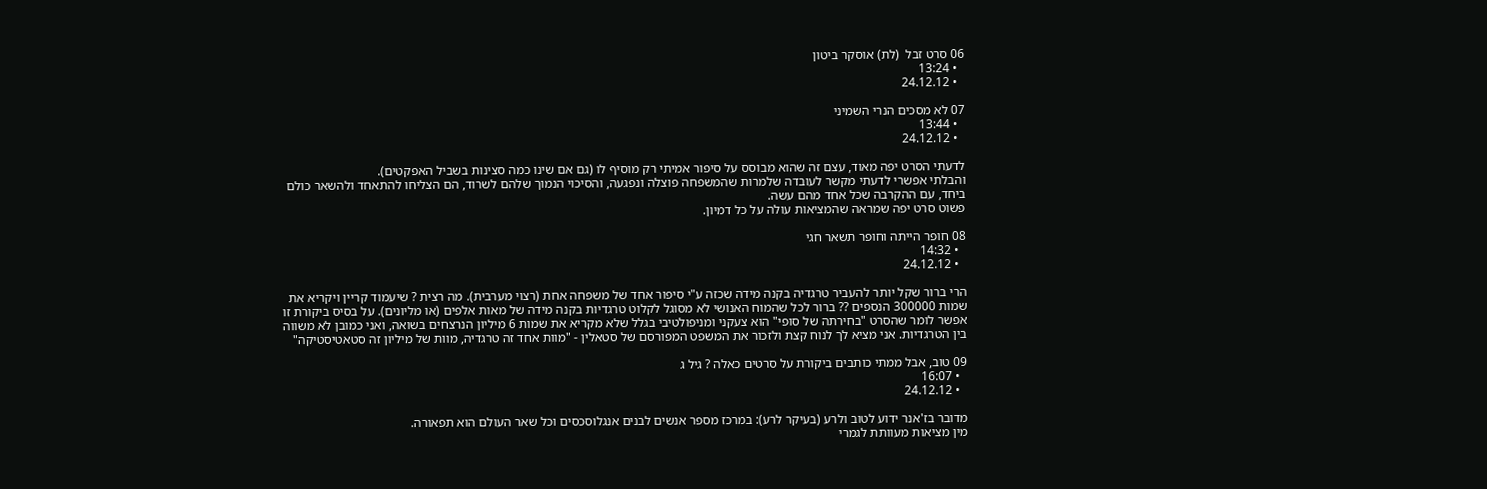06 סרט זבל  (לת) אוסקר ביטון
  • 13:24
  • 24.12.12

07 לא מסכים הנרי השמיני
  • 13:44
  • 24.12.12

לדעתי הסרט יפה מאוד, עצם זה שהוא מבוסס על סיפור אמיתי רק מוסיף לו (גם אם שינו כמה סצינות בשביל האפקטים).
והבלתי אפשרי לדעתי מקשר לעובדה שלמרות שהמשפחה פוצלה ונפגעה, והסיכוי הנמוך שלהם לשרוד, הם הצליחו להתאחד ולהשאר כולם ביחד, עם ההקרבה שכל אחד מהם עשה.
פשוט סרט יפה שמראה שהמציאות עולה על כל דמיון.

08 חופר הייתה וחופר תשאר חגי
  • 14:32
  • 24.12.12

הרי ברור שקל יותר להעביר טרגדיה בקנה מידה שכזה ע"י סיפור אחד של משפחה אחת (רצוי מערבית). מה רצית ? שיעמוד קריין ויקריא את שמות 300000 הנספים ?? ברור לכל שהמוח האנושי לא מסוגל לקלוט טרגדיות בקנה מידה של מאות אלפים (או מליונים). על בסיס ביקורת זו אפשר לומר שהסרט "בחירתה של סופי" הוא צעקני ומניפולטיבי בגלל שלא מקריא את שמות 6 מיליון הנרצחים בשואה, ואני כמובן לא משווה בין הטרגדיות. אני מציא לך לנוח קצת ולזכור את המשפט המפורסם של סטאלין - "מוות אחד זה טרגדיה, מוות של מיליון זה סטאטיסטיקה"

09 טוב, אבל ממתי כותבים ביקורת על סרטים כאלה ? גיל ג
  • 16:07
  • 24.12.12

מדובר בז'אנר ידוע לטוב ולרע (בעיקר לרע): במרכז מספר אנשים לבנים אנגלוסכסים וכל שאר העולם הוא תפאורה.
מין מציאות מעוותת לגמרי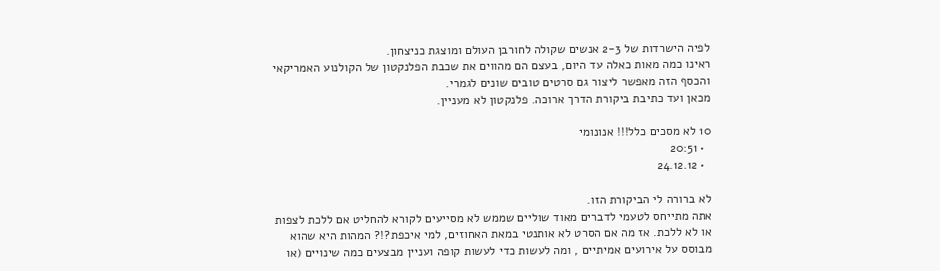לפיה הישרדות של 2-3 אנשים שקולה לחורבן העולם ומוצגת כניצחון.
ראינו כמה מאות כאלה עד היום, בעצם הם מהווים את שכבת הפלנקטון של הקולנוע האמריקאי והכסף הזה מאפשר ליצור גם סרטים טובים שונים לגמרי.
מכאן ועד כתיבת ביקורת הדרך ארוכה. פלנקטון לא מעניין.

10 לא מסכים כלל!!! אנונומי
  • 20:51
  • 24.12.12

לא ברורה לי הביקורת הזו.
אתה מתייחס לטעמי לדברים מאוד שוליים שממש לא מסייעים לקורא להחליט אם ללכת לצפות או לא ללכת. אז מה אם הסרט לא אותנטי במאת האחוזים, למי איכפת?!? המהות היא שהוא מבוסס על אירועים אמיתיים , ומה לעשות כדי לעשות קופה ועניין מבצעים כמה שינויים (או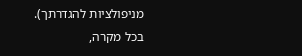מניפולציות להגדרתך).
בכל מקרה,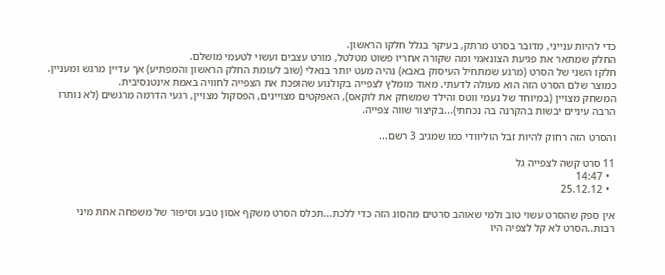כדי להיות ענייני, מדובר בסרט מרתק, בעיקר בגלל חלקו הראשון.
החלק שמתאר את פגיעת הצונאמי ומה שקורה אחריו פשוט מטלטל, מורט עצבים ועשוי לטעמי מושלם.
חלקו השני של הסרט (מרגע שמתחיל העיסוק באבא) נהיה מעט יותר בנאלי (שוב לעומת החלק הראשון והמפתיע) אך עדיין מרגש ומעניין.
כמוצר שלם הסרט הזה הוא מעולה לדעתי. מאוד מומלץ לצפייה בקולנוע שהופכת את הצפייה לחוויה באמת אינטנסיבית.
המשחק מצויין (במיוחד של נעמי ווטס והילד שמשחק את לוקאס), האפקטים מצויינים, הפסקול מצויין, רגעי הדרמה מרגשים (לא נותרו הרבה עיניים יבשות בהקרנה בה נכחתי)...בקיצור שווה צפייה.

והסרט הזה רחוק להיות זבל הוליוודי כמו שמגיב 3 רשם...

11 סרט קשה לצפייה גל
  • 14:47
  • 25.12.12

אין ספק שהסרט עשוי טוב ולמי שאוהב סרטים מהסוג הזה כדי ללכת...תכלס הסרט משקף אסון טבע וסיפור של משפחה אחת מיני רבות..הסרט לא קל לצפיה היו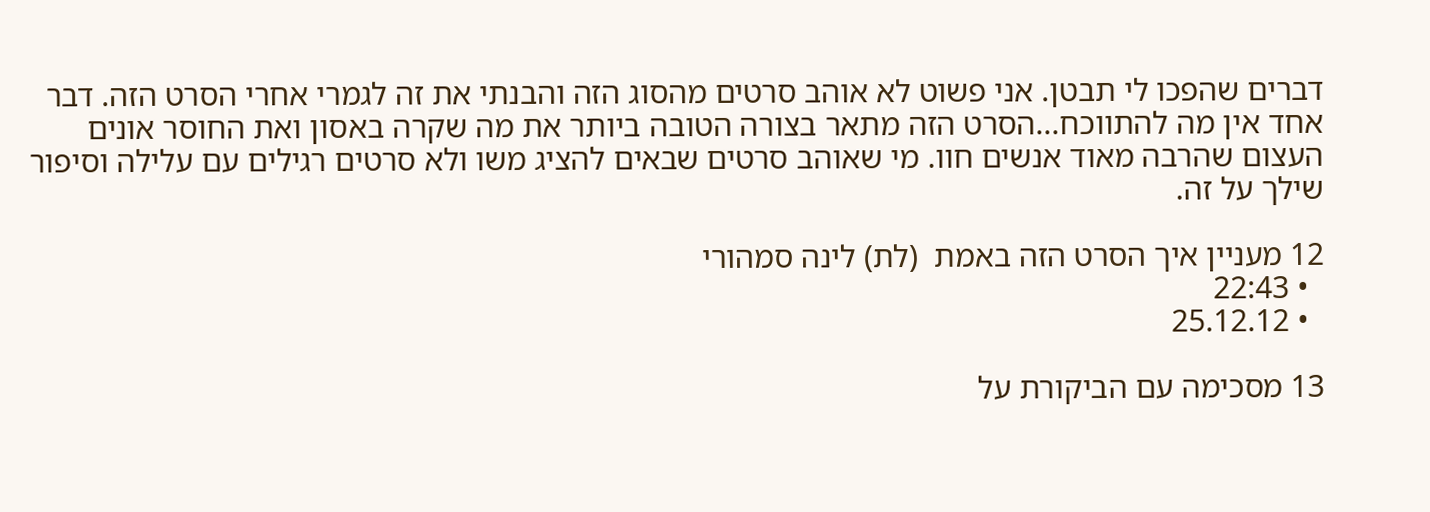דברים שהפכו לי תבטן. אני פשוט לא אוהב סרטים מהסוג הזה והבנתי את זה לגמרי אחרי הסרט הזה. דבר אחד אין מה להתווכח...הסרט הזה מתאר בצורה הטובה ביותר את מה שקרה באסון ואת החוסר אונים העצום שהרבה מאוד אנשים חוו. מי שאוהב סרטים שבאים להציג משו ולא סרטים רגילים עם עלילה וסיפור שילך על זה.

12 מעניין איך הסרט הזה באמת  (לת) לינה סמהורי
  • 22:43
  • 25.12.12

13 מסכימה עם הביקורת על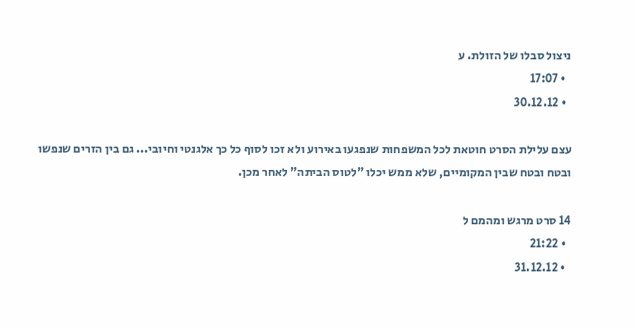ניצול סבלו של הזולת. ע
  • 17:07
  • 30.12.12

עצם עלילת הסרט חוטאת לכל המשפחות שנפגעו באירוע ולא זכו לסוף כל כך אלגנטי וחיובי... גם בין הזרים שנפשו ובטח ובטח שבין המקומיים, שלא ממש יכלו "לטוס הביתה" לאחר מכן.

14 סרט מרגש ומהמם ל
  • 21:22
  • 31.12.12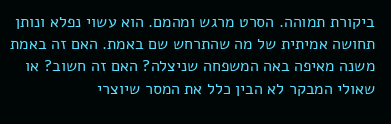ביקורת תמוהה. הסרט מרגש ומהמם. הוא עשוי נפלא ונותן תחושה אמיתית של מה שהתרחש שם באמת. האם זה באמת משנה מאיפה באה המשפחה שניצלה? האם זה חשוב? או שאולי המבקר לא הבין כלל את המסר שיוצרי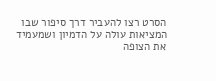הסרט רצו להעביר דרך סיפור שבו המציאות עולה על הדמיון ושמעמיד את הצופה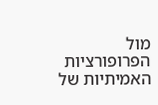מול הפרופורציות האמיתיות של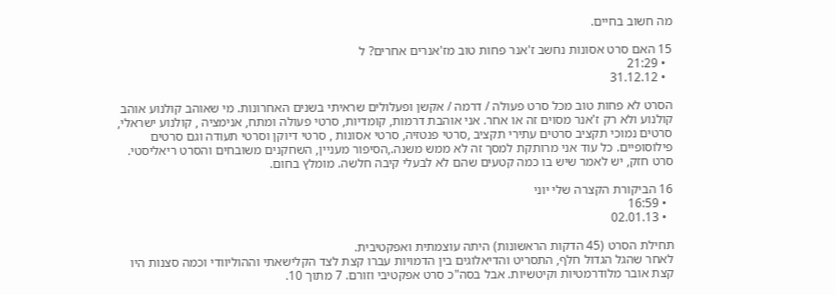מה חשוב בחיים.

15 האם סרט אסונות נחשב ז'אנר פחות טוב מז'אנרים אחרים? ל
  • 21:29
  • 31.12.12

הסרט לא פחות טוב מכל סרט פעולה / דרמה / אקשן ופעלולים שראיתי בשנים האחרונות. מי שאוהב קולנוע אוהב קולנוע ולא רק ז'אנר מסוים זה או אחר. אני אוהבת דרמות, קומדיות, סרטי פעולה ומתח, אנימציה , קולנוע ישראלי, סרטים נמוכי תקציב סרטים עתירי תקציב ,סרטי פנטזיה, סרטי אסונות , סרטי דיוקן וסרטי תעודה וגם סרטים פילוסופיים. כל עוד אני מרותקת למסך זה לא ממש משנה.,הסיפור מעניין, השחקנים משובחים והסרט ריאליסטי. סרט חזק, יש לאמר שיש בו כמה קטעים שהם לא לבעלי קיבה חלשה. מומלץ בחום.

16 הביקורת הקצרה שלי יוני
  • 16:59
  • 02.01.13

תחילת הסרט (45 הדקות הראשונות) היתה עוצמתית ואפקטיבית.
לאחר שהגל הגדול חלף, התסריט והדיאלוגים בין הדמויות עברו קצת לצד הקלישאתי וההוליוודי וכמה סצנות היו קצת אובר מלודרמטיות וקיטשיות. אבל בסה"כ סרט אפקטיבי וזורם. 7 מתוך 10.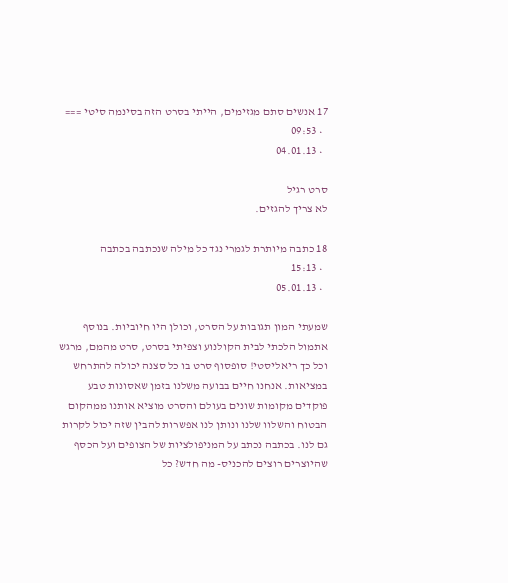17 אנשים סתם מגזימים, הייתי בסרט הזה בסינמה סיטי ===
  • 09:53
  • 04.01.13

סרט רגיל
לא צריך להגזים.

18 כתבה מיותרת לגמרי נגד כל מילה שנכתבה בכתבה
  • 15:13
  • 05.01.13

שמעתי המון תגובות על הסרט, וכולן היו חיוביות. בנוסף אתמול הלכתי לבית הקולנוע וצפיתי בסרט, סרט מהמם, מרגש וכל כך ריאליסטי! סופסוף סרט בו כל סצנה יכולה להתרחש במציאות. אנחנו חיים בבועה משלנו בזמן שאסונות טבע פוקדים מקומות שונים בעולם והסרט מוציא אותנו ממהקום הבטוח והשלוו שלנו ונותן לנו אפשרות להבין שזה יכול לקרות גם לנו. בכתבה נכתב על המניפולציות של הצופים ועל הכסף שהיוצרים רוצים להכניס- מה חדש? כל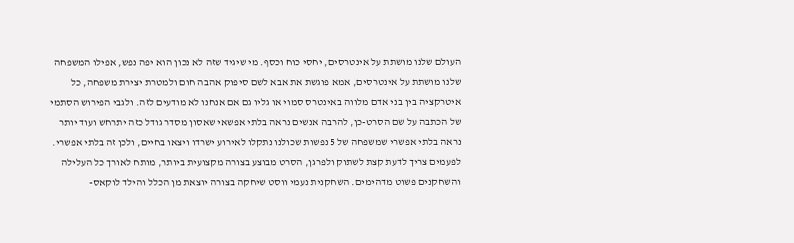העולם שלנו מושתת על אינטרסים, יחסי כוח וכסף. מי שיגיד שזה לא נכון הוא יפה נפש, אפילו המשפחה שלנו מושתת על אינטרסים, אמא פוגשת את אבא לשם סיפוק אהבה חום ולמטרת יצירת משפחה, כל איטרקציה בין בני אדם מלווה באינטרס סמוי או גליו גם אם אנחנו לא מודעים לזה. ולגבי הפירוש הסתמי של הכתבה על שם הסרט-כן, להרבה אנשים נראה בלתי אפשאי שאסון מסדר גודל כזה יתרחש ועוד יותר נראה בלתי אפשרי שמשפחה של 5 נפשות שכולנו נתקלו לאירוע ישרדו ויצאו בחיים, ולכן זה בלתי אפשרי. לפעמים צריך לדעת קצת לשתוק ולפרגן, הסרט מבוצע בצורה מקצועית ביותר, מותח לאורך כל העלילה והשחקנים פשוט מדהימים. השחקנית נעמי ווסט שיחקה בצורה יוצאת מן הכלל והילד לוקאס-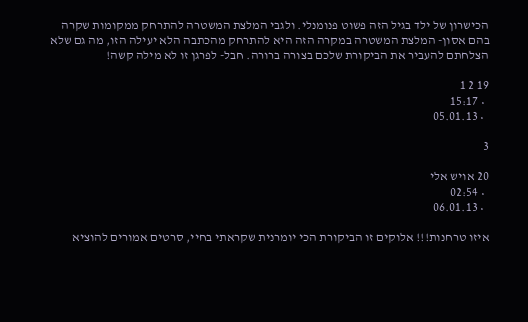הכישרון של ילד בגיל הזה פשוט פנומנלי. ולגבי המלצת המשטרה להתרחק ממקומות שקרה בהם אסון- המלצת המשטרה במקרה הזה היא להתרחק מהכתבה הלא יעילה הזו, מה גם שלא הצלחתם להעביר את הביקורת שלכם בצורה ברורה. חבל- לפרגן זו לא מילה קשה!

19 2 1
  • 15:17
  • 05.01.13

3

20 אויש אלי
  • 02:54
  • 06.01.13

איזו טרחנות!!! אלוקים זו הביקורת הכי יומרנית שקראתי בחיי, סרטים אמורים להוציא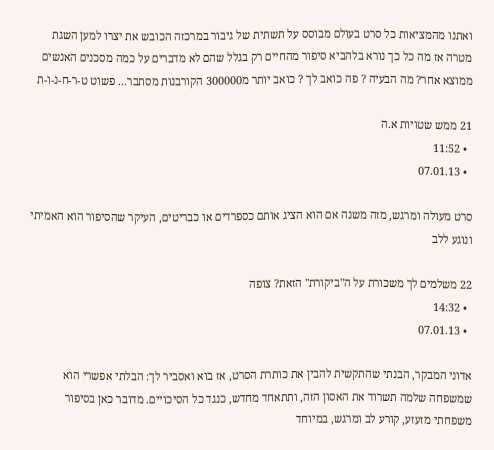ואתנו מהמציאות כל סרט בעולם מבוסס על תשתית של גיבור במרכזה הכובש את יצרו למען השגת מטרה אז מה כל כך נורא בלהביא סיפור מהחיים רק בגלל שהם לא מדברים על כמה מסכנים האנשים ממוצא אחר? מה הבעיה ? פה כואב לך ? כואב יותר מ300000 הקורבנות מסתבר... פשוט ט-ר-ח-נ-ו-ת

21 ממש שטויות א.ה
  • 11:52
  • 07.01.13

סרט מעולה ומרגש, מזה משנה אם הוא הציג אותם כספרדים או כבריטים, העיקר שהסיפור הוא האמיתי ונוגע ללב

22 משלמים לך משכורת על ה"ביקורת" הזאת? צופה
  • 14:32
  • 07.01.13

אדוני המבקר, הבנתי שהתקשית להבין את כותרת הסרט, אז בוא ואסביר לך: הבלתי אפשרי הוא שמשפחה שלמה תשרוד את האסון הזה, ותתאחד מחדש, כנגד כל הסיכויים. מדובר כאן בסיפור משפחתי מזעזע, קורע לב ומרגש, במיוחד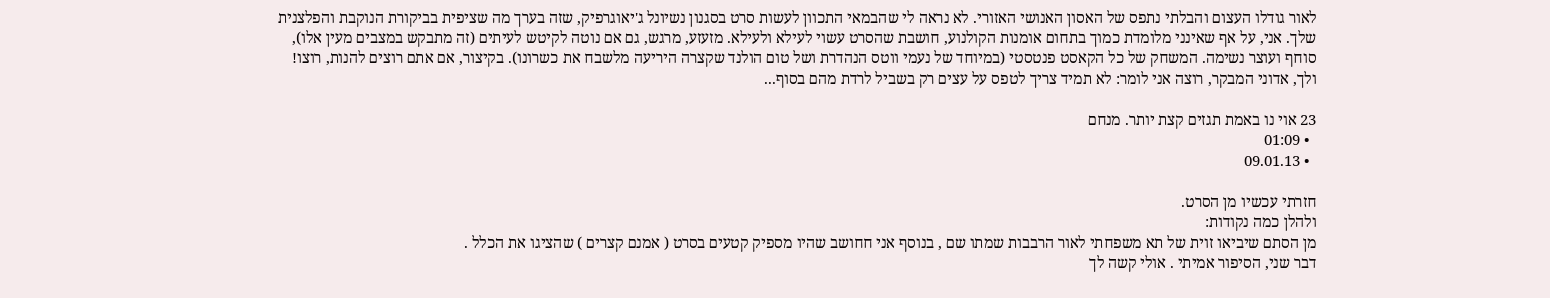לאור גודלו העצום והבלתי נתפס של האסון האנושי האזורי. לא נראה לי שהבמאי התכוון לעשות סרט בסגנון נשיונל ג'יאוגרפיק, שזה בערך מה שציפית בביקורת הנוקבת והפלצנית שלך. אני, על אף שאינני מלומדת כמוך בתחום אומנות הקולנוע, חושבת שהסרט עשוי לעילא ולעילא. מזעזע, מרגש, גם אם נוטה לקיטש לעיתים (זה מתבקש במצבים מעין אלו), סוחף ועוצר נשימה. המשחק של כל הקאסט פנטסטי (במיוחד של נעמי ווטס הנהדרת ושל טום הולנד שקצרה היריעה מלשבח את כשרונו). בקיצור, אם אתם רוצים להנות, רוצו! ולך, אדוני המבקר, רוצה אני לומר: לא תמיד צריך לטפס על עצים רק בשביל לרדת מהם בסוף...

23 אוי נו באמת תגזים קצת יותר. מנחם
  • 01:09
  • 09.01.13

חזרתי עכשיו מן הסרט.
ולהלן כמה נקודות:
מן הסתם שיביאו זוית של תא משפחתי לאור הרבבות שמתו שם , בנוסף אני חחושב שהיו מספיק קטעים בסרט ( אמנם קצרים ) שהציגו את הכלל .
דבר שני, הסיפור אמיתי . אולי קשה לך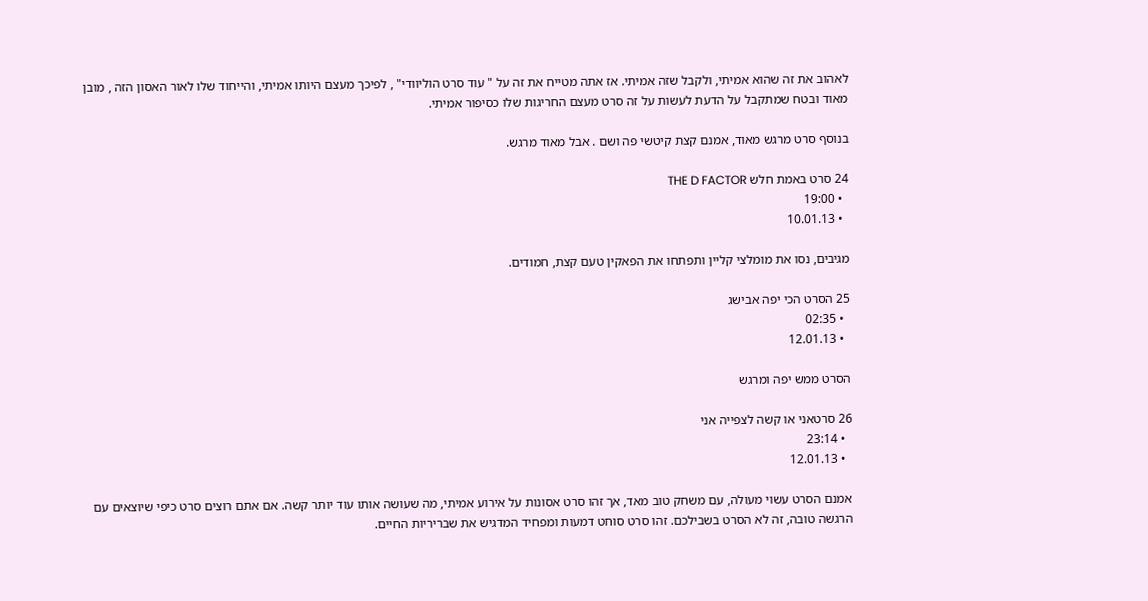לאהוב את זה שהוא אמיתי, ולקבל שזה אמיתי. אז אתה מטייח את זה על " עוד סרט הוליוודי" , לפיכך מעצם היותו אמיתי, והייחוד שלו לאור האסון הזה , מובן מאוד ובטח שמתקבל על הדעת לעשות על זה סרט מעצם החריגות שלו כסיפור אמיתי.

בנוסף סרט מרגש מאוד, אמנם קצת קיטשי פה ושם . אבל מאוד מרגש.

24 סרט באמת חלש THE D FACTOR
  • 19:00
  • 10.01.13

מגיבים, נסו את מומלצי קליין ותפתחו את הפאקין טעם קצת, חמודים.

25 הסרט הכי יפה אבישג
  • 02:35
  • 12.01.13

הסרט ממש יפה ומרגש

26 סרטאני או קשה לצפייה אני
  • 23:14
  • 12.01.13

אמנם הסרט עשוי מעולה, עם משחק טוב מאד, אך זהו סרט אסונות על אירוע אמיתי, מה שעושה אותו עוד יותר קשה. אם אתם רוצים סרט כיפי שיוצאים עם הרגשה טובה, זה לא הסרט בשבילכם. זהו סרט סוחט דמעות ומפחיד המדגיש את שבריריות החיים.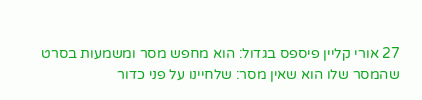27 אורי קליין פיספס בגדול: הוא מחפש מסר ומשמעות בסרט שהמסר שלו הוא שאין מסר: שלחיינו על פני כדור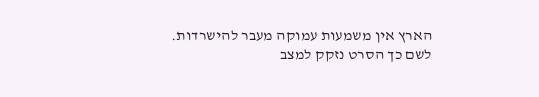הארץ אין משמעות עמוקה מעבר להישרדות. לשם כך הסרט נזקק למצב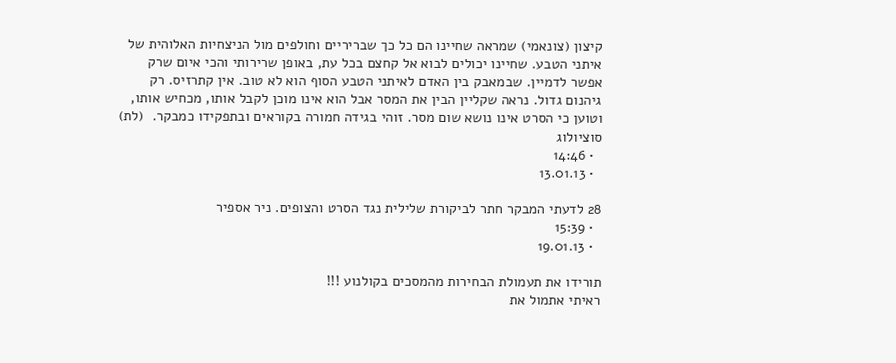קיצון (צונאמי) שמראה שחיינו הם כל כך שבריריים וחולפים מול הניצחיות האלוהית של איתני הטבע. שחיינו יכולים לבוא אל קחצם בכל עת, באופן שרירותי והכי איום שרק אפשר לדמיין. שבמאבק בין האדם לאיתני הטבע הסוף הוא לא טוב. אין קתרזיס. רק גיהנום גדול. נראה שקליין הבין את המסר אבל הוא אינו מוכן לקבל אותו, מכחיש אותו, וטוען כי הסרט אינו נושא שום מסר. זוהי בגידה חמורה בקוראים ובתפקידו כמבקר.  (לת) סוציולוג
  • 14:46
  • 13.01.13

28 לדעתי המבקר חתר לביקורת שלילית נגד הסרט והצופים. ניר אספיר
  • 15:39
  • 19.01.13

תורידו את תעמולת הבחירות מהמסכים בקולנוע !!!
ראיתי אתמול את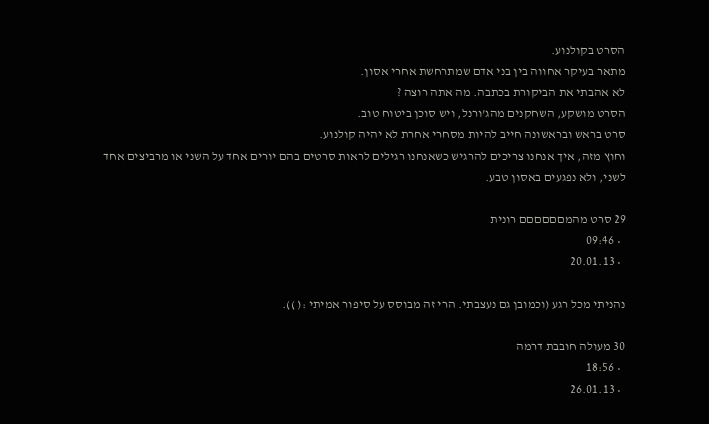הסרט בקולנוע.
מתאר בעיקר אחווה בין בני אדם שמתרחשת אחרי אסון.
לא אהבתי את הביקורת בכתבה. מה אתה רוצה ?
הסרט מושקע, השחקנים מהג'ורנל, ויש סוכן ביטוח טוב.
סרט בראש ובראשונה חייב להיות מסחרי אחרת לא יהיה קולנוע.
וחוץ מזה, איך אנחנו צריכים להרגיש כשאנחנו רגילים לראות סרטים בהם יורים אחד על השני או מרביצים אחד לשני, ולא נפגעים באסון טבע.

29 סרט מהמםםםםםם רונית
  • 09:46
  • 20.01.13

נהניתי מכל רגע (וכמובן גם נעצבתי. הרי זה מבוסס על סיפור אמיתי :( )).

30 מעולה חובבת דרמה
  • 18:56
  • 26.01.13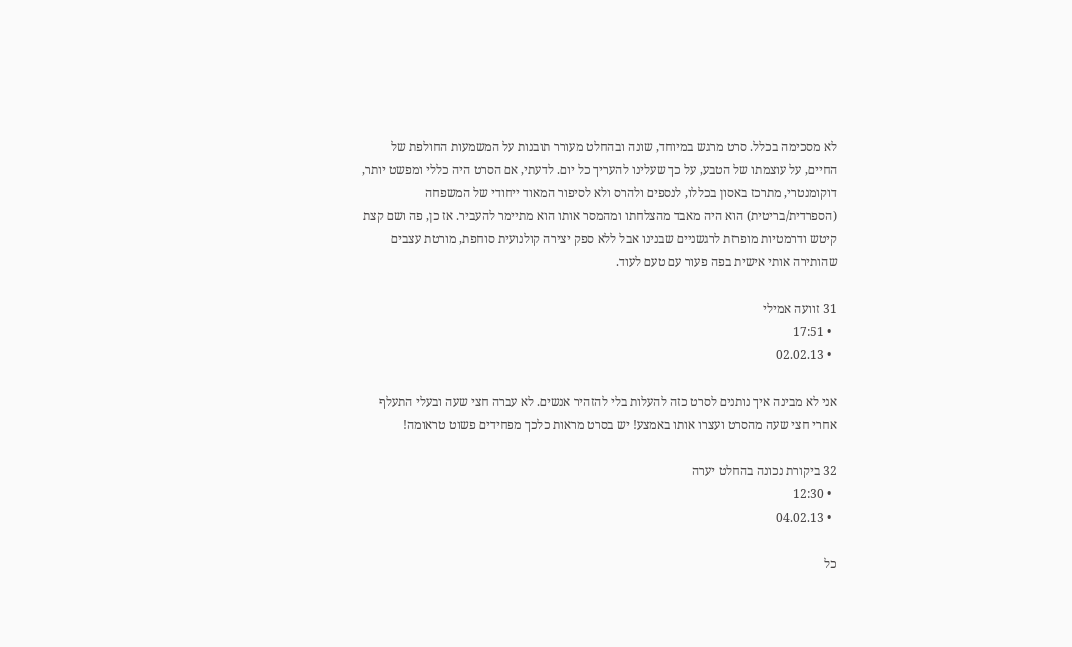לא מסכימה בכלל. סרט מרגש במיוחד, שונה ובהחלט מעורר תובנות על המשמעות החולפת של החיים, על עוצמתו של הטבע, על כך שעלינו להעריך כל יום. לדעתי, אם הסרט היה כללי ומפשט יותר, דוקומנטרי, מתרכז באסון בכללו, לנספים ולהרס ולא לסיפור המאוד ייחודי של המשפחה (הספרדית/בריטית) הוא היה מאבד מהצלחתו ומהמסר אותו הוא מתיימר להעביר. אז כן, פה ושם קצת קיטש ודרמטיות מופרזת לרגשניים שבנינו אבל ללא ספק יצירה קולנועית סוחפת, מורטת עצבים שהותירה אותי אישית בפה פעור עם טעם לעוד.

31 זוועה אמילי
  • 17:51
  • 02.02.13

אני לא מבינה איך נותנים לסרט כזה להעלות בלי להזהיר אנשים. לא עברה חצי שעה ובעלי התעלף אחרי חצי שעה מהסרט ועצרו אותו באמצע! יש בסרט מראות כלכך מפחידים פשוט טראומה!

32 ביקורת נכונה בהחלט יערה
  • 12:30
  • 04.02.13

כל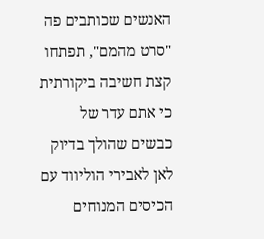האנשים שכותבים פה "סרט מהמם", תפתחו קצת חשיבה ביקורתית כי אתם עדר של כבשים שהולך בדיוק לאן לאבירי הוליווד עם הכיסים המנוחים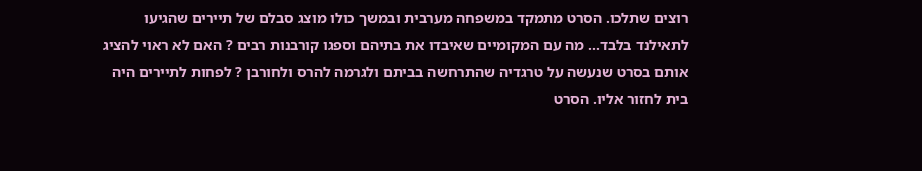רוצים שתלכו. הסרט מתמקד במשפחה מערבית ובמשך כולו מוצג סבלם של תיירים שהגיעו לתאילנד בלבד... מה עם המקומיים שאיבדו את בתיהם וספגו קורבנות רבים ? האם לא ראוי להציג אותם בסרט שנעשה על טרגדיה שהתרחשה בביתם ולגרמה להרס ולחורבן ? לפחות לתיירים היה בית לחזור אליו. הסרט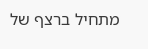מתחיל ברצף של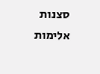סצנות אלימות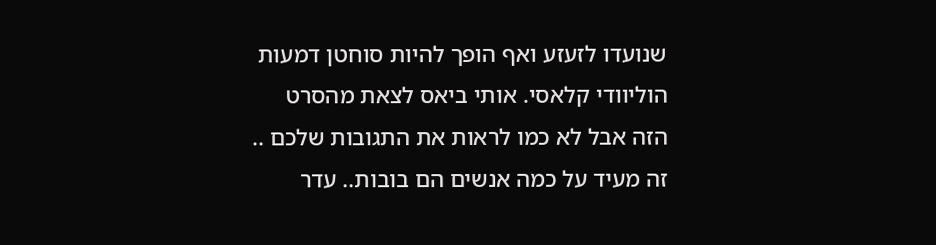שנועדו לזעזע ואף הופך להיות סוחטן דמעות הוליוודי קלאסי. אותי ביאס לצאת מהסרט הזה אבל לא כמו לראות את התגובות שלכם .. זה מעיד על כמה אנשים הם בובות.. עדר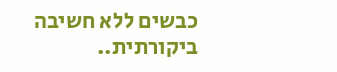כבשים ללא חשיבה ביקורתית..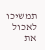תמשיכו לאכול את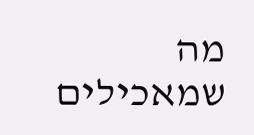מה שמאכילים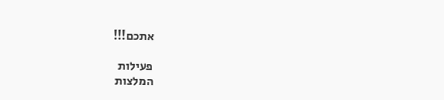אתכם!!!

פעילות
המלצות